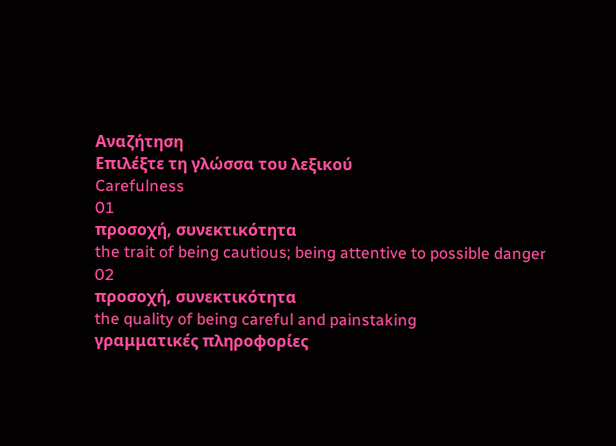Αναζήτηση
Επιλέξτε τη γλώσσα του λεξικού
Carefulness
01
προσοχή, συνεκτικότητα
the trait of being cautious; being attentive to possible danger
02
προσοχή, συνεκτικότητα
the quality of being careful and painstaking
γραμματικές πληροφορίες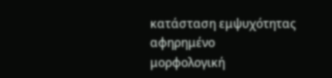κατάσταση εμψυχότητας
αφηρημένο
μορφολογική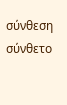σύνθεση
σύνθετο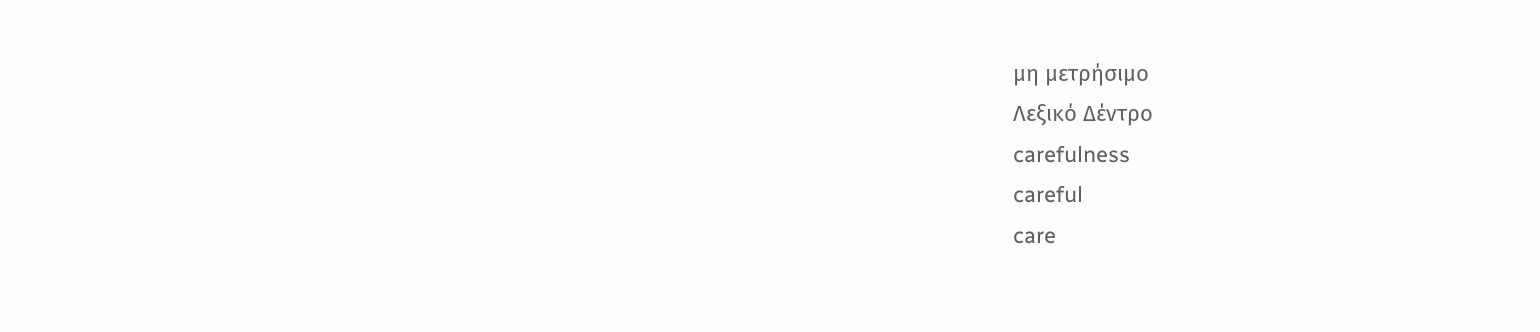μη μετρήσιμο
Λεξικό Δέντρο
carefulness
careful
care